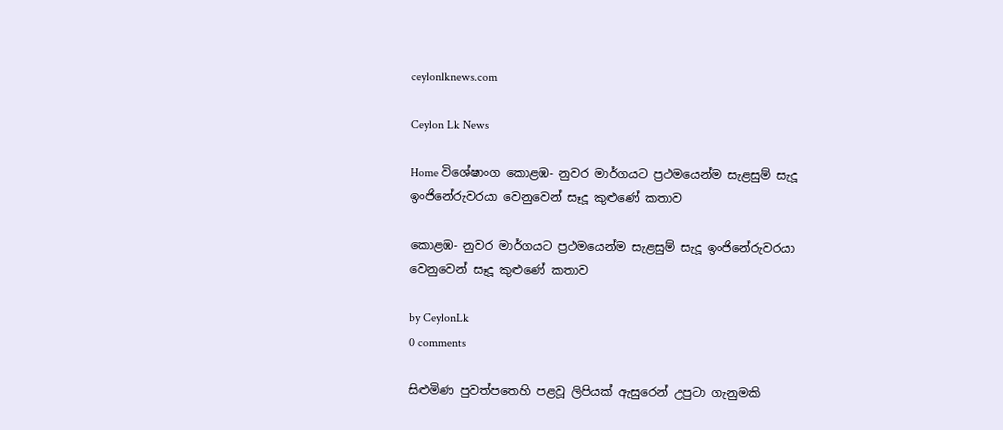ceylonlknews.com

Ceylon Lk News

Home විශේෂාංග කොළඹ- නුවර මාර්ගයට ප්‍රථමයෙන්ම සැළසුම් සැදූ ඉංජිනේරුවරයා වෙනුවෙන් සෑදූ කුළුණේ කතාව

කොළඹ- නුවර මාර්ගයට ප්‍රථමයෙන්ම සැළසුම් සැදූ ඉංජිනේරුවරයා වෙනුවෙන් සෑදූ කුළුණේ කතාව

by CeylonLk
0 comments

සිළුමිණ පුවත්පතෙහි පළවූ ලිපියක් ඇසුරෙන් උපුටා ගැනුමකි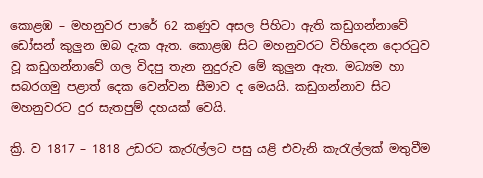කොළඹ – මහනුවර පාරේ 62 කණුව අසල පිහිටා ඇති කඩුගන්නාවේ ඩෝසන් කුලුන ඔබ දැක ඇත. කොළඹ සිට මහනුවරට විහිදෙන දොරටුව වූ කඩුගන්නාවේ ගල විදපු තැන නුදුරුව මේ කුලුන ඇත. මධ්‍යම හා සබරගමු පළාත් දෙක වෙන්වන සීමාව ද මෙයයි. කඩුගන්නාව සිට මහනුවරට දුර සැතපුම් දහයක් වෙයි.

ක්‍රි. ව 1817 – 1818 උඩරට කැරැල්ලට පසු යළි එවැනි කැරැල්ලක් මතුවීම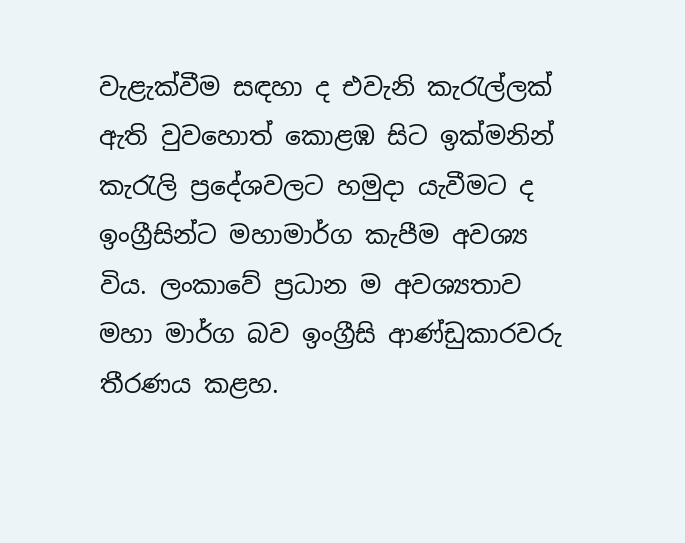වැළැක්වීම සඳහා ද එවැනි කැරැල්ලක් ඇති වුවහොත් කොළඹ සිට ඉක්මනින් කැරැලි ප්‍රදේශවලට හමුදා යැවීමට ද ඉංග්‍රීසින්ට මහාමාර්ග කැපීම අවශ්‍ය විය. ලංකාවේ ප්‍රධාන ම අවශ්‍යතාව මහා මාර්ග බව ඉංග්‍රීසි ආණ්ඩුකාරවරු තීරණය කළහ.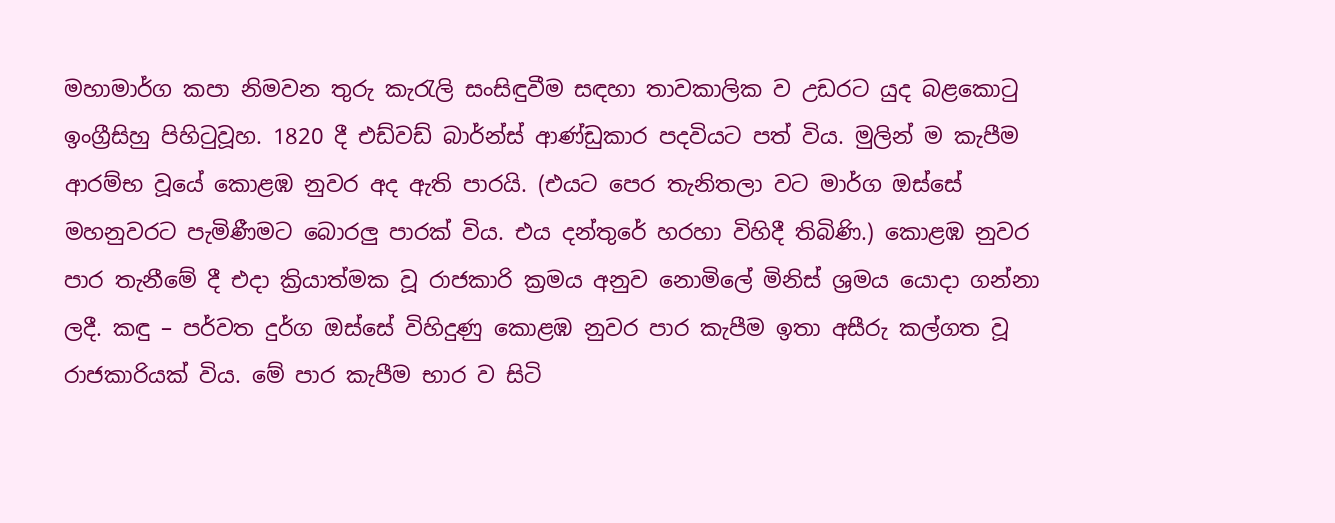මහාමාර්ග කපා නිමවන තුරු කැරැලි සංසිඳුවීම සඳහා තාවකාලික ව උඩරට යුද බළකොටු ඉංග්‍රීසිහු පිහිටුවූහ. 1820 දී එඩ්වඩ් බාර්න්ස් ආණ්ඩුකාර පදවියට පත් විය. මුලින් ම කැපීම ආරම්භ වූයේ කොළඹ නුවර අද ඇති පාරයි. (එයට පෙර තැනිතලා වට මාර්ග ඔස්සේ මහනුවරට පැමිණීමට බොරලු පාරක් විය. එය දන්තුරේ හරහා විහිදී තිබිණි.) කොළඹ නුවර පාර තැනීමේ දී එදා ක්‍රියාත්මක වූ රාජකාරි ක්‍රමය අනුව නොමිලේ මිනිස් ශ්‍රමය යොදා ගන්නා ලදී. කඳු – පර්වත දුර්ග ඔස්සේ විහිදුණු කොළඹ නුවර පාර කැපීම ඉතා අසීරු කල්ගත වූ රාජකාරියක් විය. මේ පාර කැපීම භාර ව සිටි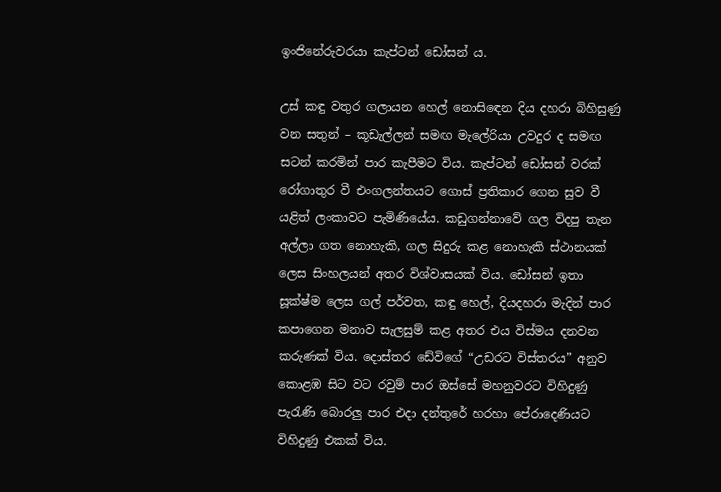ඉංජිනේරුවරයා කැප්ටන් ඩෝසන් ය.

උස් කඳු වතුර ගලායන හෙල් නොසි‍ඳෙන දිය දහරා බිහිසුණු වන සතුන් – කූඩැල්ලන් සමඟ මැලේරියා උවදුර ද සමඟ සටන් කරමින් පාර කැපීමට විය. කැප්ටන් ඩෝසන් වරක් රෝගාතුර වී එංගලන්තයට ගොස් ප්‍රතිකාර ගෙන සුව වී යළිත් ලංකාවට පැමිණියේය. කඩුගන්නාවේ ගල විදපු තැන අල්ලා ගත නොහැකි, ගල සිදුරු කළ නොහැකි ස්ථානයක් ලෙස සිංහලයන් අතර විශ්වාසයක් විය. ඩෝසන් ඉතා සූක්ෂ්ම ලෙස ගල් පර්වත, කඳු හෙල්, දියදහරා මැදින් පාර කපාගෙන මනාව සැලසුම් කළ අතර එය විස්මය දනවන කරුණක් විය. දොස්තර ඩේවිගේ “උඩරට විස්තරය” අනුව කොළඹ සිට වට රවුම් පාර ඔස්සේ මහනුවරට විහිදුණු පැරැණි බොරලු පාර එදා දන්තුරේ හරහා පේරාදෙණියට විහිදුණු එකක් විය.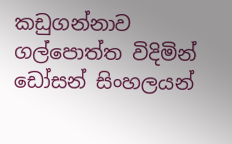කඩුගන්නාව ගල්පොත්ත විදිමින් ඩෝසන් සිංහලයන්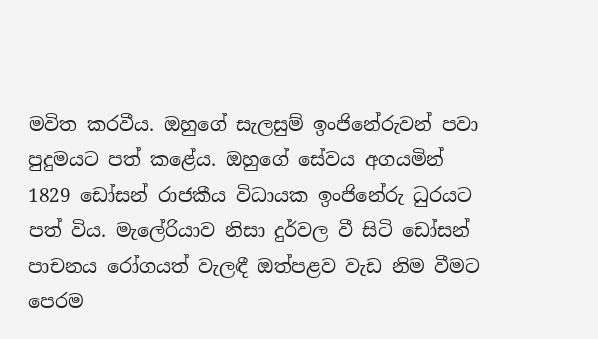මවිත කරවීය. ඔහුගේ සැලසුම් ඉංජිනේරුවන් පවා පුදුමයට පත් කළේය. ඔහුගේ සේවය අගයමින් 1829 ඩෝසන් රාජකීය විධායක ඉංජිනේරු ධුරයට පත් විය. මැලේරියාව නිසා දුර්වල වී සිටි ඩෝසන් පාචනය රෝගයත් වැලඳී ඔත්පළව වැඩ නිම වීමට පෙරම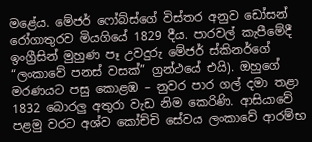මළේය. මේජර් ෆෝබ්ස්ගේ විස්තර අනුව ඩෝසන් රෝගාතුරව මියගියේ 1829 දීය. පාරවල් කැපීමේදී ඉංග්‍රීසින් මුහුණ පෑ උවදුරු මේජර් ස්කිනර්ගේ “ලංකාවේ පනස් වසක්” ග්‍රන්ථයේ එයි). ඔහුගේ මරණයට පසු කොළඹ – නුවර පාර ගල් දමා තළා 1832 බොරලු අතුරා වැඩ නිම කෙරිණි. ආසියාවේ පළමු වරට අශ්ව කෝච්චි සේවය ලංකාවේ ආරම්භ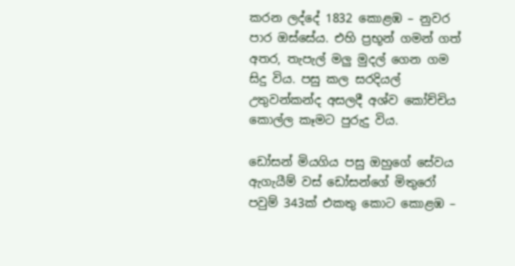කරන ලද්දේ 1832 කොළඹ – නුවර පාර ඔස්සේය. එහි ප්‍රභූන් ගමන් ගත් අතර, තැපැල් මලු මුදල් ගෙන ගම සිදු විය. පසු කල සරදියල් උතුවන්කන්ද අසලදී අශ්ව කෝච්චිය කොල්ල කෑමට පුරුදු විය.

ඩෝසන් මියගිය පසු ඔහුගේ සේවය ඇගැයීම් වස් ඩෝසන්ගේ මිතුරෝ පවුම් 343ක් එකතු කොට කොළඹ –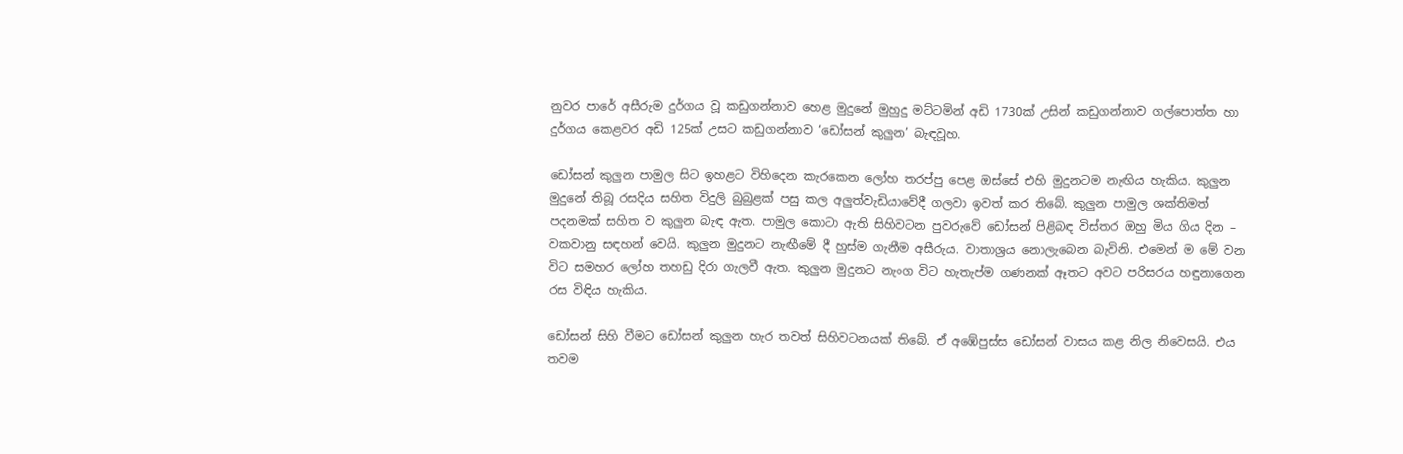නුවර පාරේ අසීරුම දුර්ගය වූ කඩුගන්නාව හෙළ මුදුනේ මුහුදු මට්ටමින් අඩි 1730ක් උසින් කඩුගන්නාව ගල්පොත්ත හා දුර්ගය කෙළවර අඩි 125ක් උසට කඩුගන්නාව ‘ඩෝසන් කුලුන’ බැඳවූහ.

ඩෝසන් කුලුන පාමුල සිට ඉහළට විහිදෙන කැරකෙන ලෝහ තරප්පු පෙළ ඔස්සේ එහි මුදුනටම නැඟිය හැකිය. කුලුන මුදුනේ තිබූ රසදිය සහිත විදුලි බුබුළක් පසු කල අලුත්වැඩියාවේදී ගලවා ඉවත් කර තිබේ. කුලුන පාමුල ශක්තිමත් පදනමක් සහිත ව කුලුන බැඳ ඇත. පාමුල කොටා ඇති සිහිවටන පුවරුවේ ඩෝසන් පිළිබඳ විස්තර ඔහු මිය ගිය දින – වකවානු සඳහන් වෙයි. කුලුන මුදුනට නැඟීමේ දී හුස්ම ගැනීම අසීරුය. වාතාශ්‍රය නොලැබෙන බැවිනි. එමෙන් ම මේ වන විට සමහර ලෝහ තහඩු දිරා ගැලවී ඇත. කුලුන මුදුනට නැංග විට හැතැප්ම ගණනක් ඈතට අවට පරිසරය හඳුනාගෙන රස විඳිය හැකිය.

ඩෝසන් සිහි වීමට ඩෝසන් කුලුන හැර තවත් සිහිවටනයක් තිබේ. ඒ අඹේපුස්ස ඩෝසන් වාසය කළ නිල නිවෙසයි. එය තවම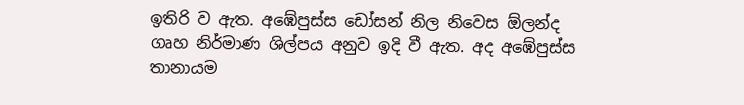ඉතිරි ව ඇත. අඹේපුස්ස ඩෝසන් නිල නිවෙස ඕලන්ද ගෘහ නිර්මාණ ශිල්පය අනුව ඉදි වී ඇත. අද අඹේපුස්ස තානායම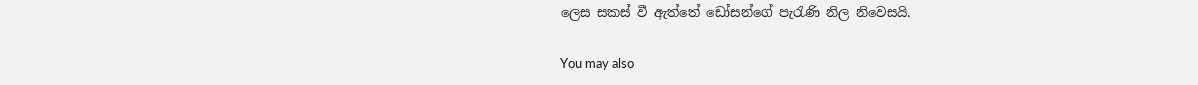ලෙස සකස් වී ඇත්තේ ඩෝසන්ගේ පැරැණි නිල නිවෙසයි.

You may also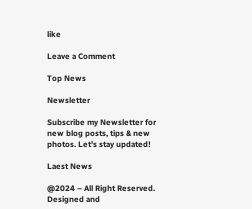like

Leave a Comment

Top News

Newsletter

Subscribe my Newsletter for new blog posts, tips & new photos. Let's stay updated!

Laest News

@2024 – All Right Reserved. Designed and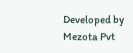Developed by Mezota Pvt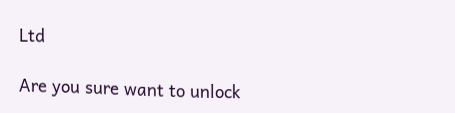Ltd

Are you sure want to unlock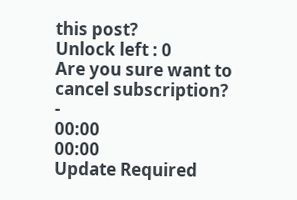this post?
Unlock left : 0
Are you sure want to cancel subscription?
-
00:00
00:00
Update Required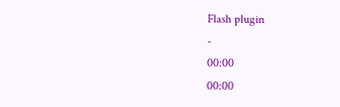Flash plugin
-
00:00
00:00